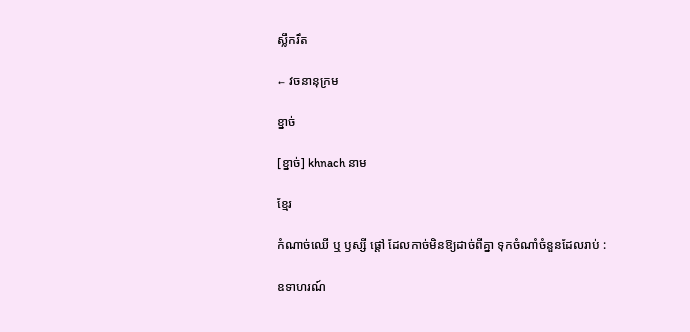ស្លឹករឹត

← វចនានុក្រម

ខ្នាច់

[ខ្នាច់] khnach នាម

ខ្មែរ

កំណាច់ឈើ ឬ ឫស្សី ផ្ដៅ ដែលកាច់មិនឱ្យដាច់ពីគ្នា ទុកចំណាំចំនួនដែលរាប់ :

ឧទាហរណ៍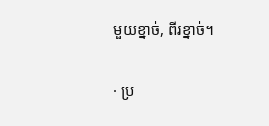មួយខ្នាច់, ពីរខ្នាច់។

· ប្រ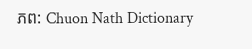ភព: Chuon Nath Dictionary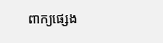ពាក្យផ្សេង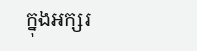ក្នុងអក្សរ